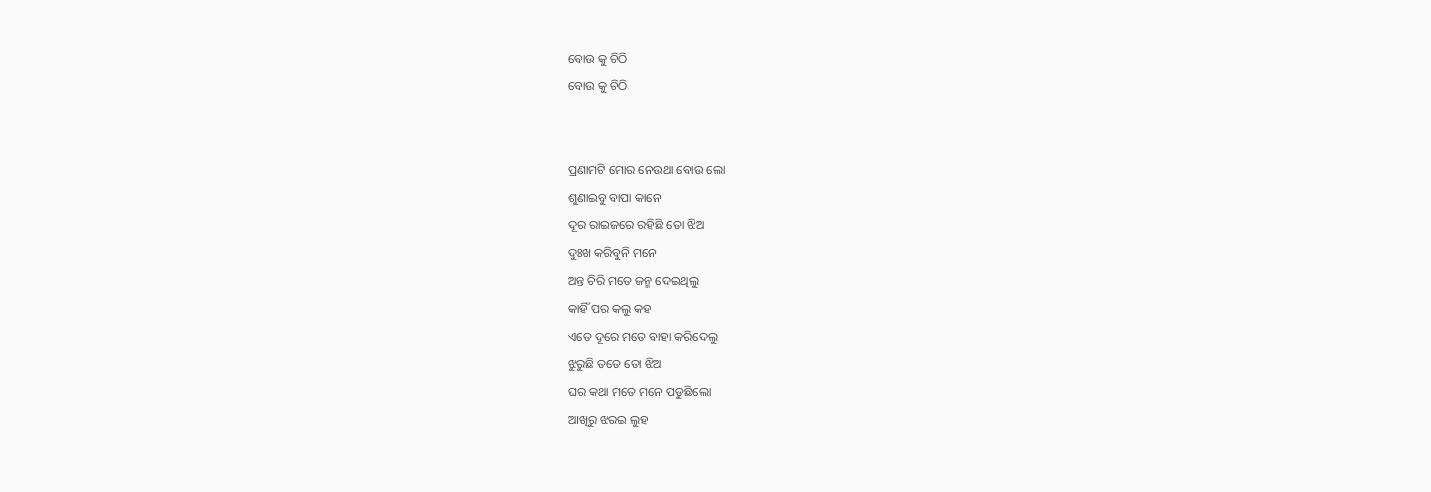ବୋଉ କୁ ଚିଠି
ବୋଉ କୁ ଚିଠି


ପ୍ରଣାମଟି ମୋର ନେଉଥା ବୋଉ ଲୋ
ଶୁଣାଇବୁ ବାପା କାନେ
ଦୂର ରାଇଜରେ ରହିଛି ତୋ ଝିଅ
ଦୁଃଖ କରିବୁନି ମନେ
ଅନ୍ତ ଚିରି ମତେ ଜନ୍ମ ଦେଇଥିଲୁ
କାହିଁ ପର କଲୁ କହ
ଏତେ ଦୂରେ ମତେ ବାହା କରିଦେଲୁ
ଝୁରୁଛି ତତେ ତୋ ଝିଅ
ଘର କଥା ମତେ ମନେ ପଡୁଛିଲୋ
ଆଖିରୁ ଝରଇ ଲୁହ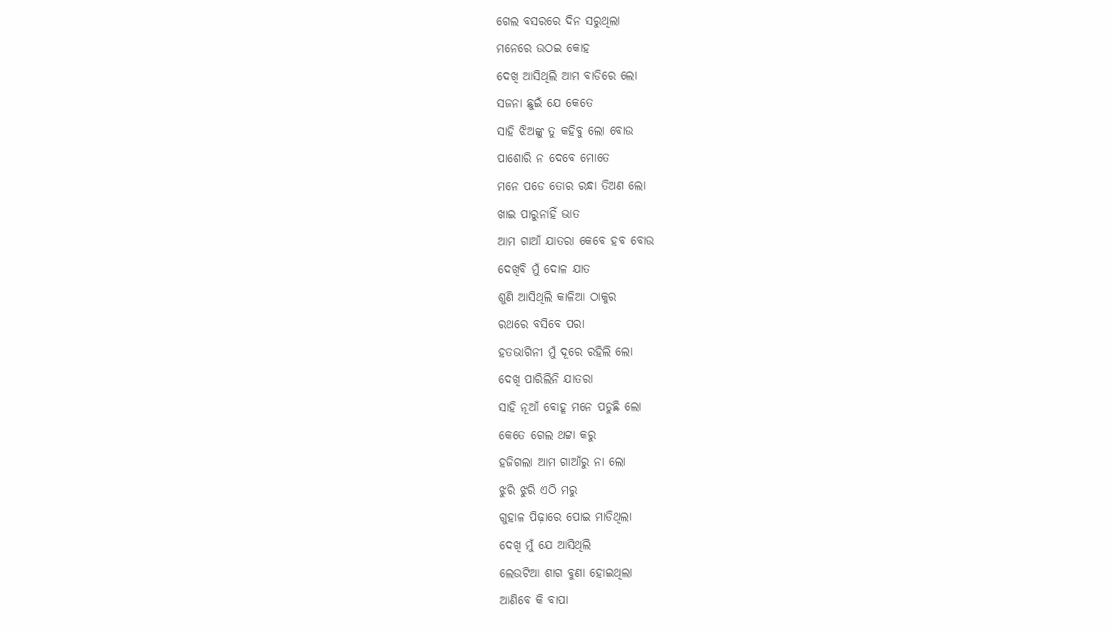ଗେଲ ବସରରେ ଦିନ ସରୁଥିଲା
ମନେରେ ଉଠଇ କୋହ
ଦେଖି ଆସିଥିଲି ଆମ ବାଡିରେ ଲୋ
ସଜନା ଛୁଇଁ ଯେ କେତେ
ସାହି ଝିଅଙ୍କୁ ତୁ କହିବୁ ଲୋ ବୋଉ
ପାଶୋରି ନ ଦେବେ ମୋତେ
ମନେ ପଡେ ତୋର ରନ୍ଧା ତିଅଣ ଲୋ
ଖାଇ ପାରୁନାହିଁ ଭାତ
ଆମ ଗାଆଁ ଯାତରା କେବେ ହବ ବୋଉ
ଦେଖିବି ମୁଁ ଦୋଳ ଯାତ
ଶୁଣି ଆସିଥିଲି କାଳିଆ ଠାକୁର
ରଥରେ ବସିବେ ପରା
ହତଭାଗିନୀ ମୁଁ ଦୂରେ ରହିଲି ଲୋ
ଦେଖି ପାରିଲିନି ଯାତରା
ସାହି ନୂଆଁ ବୋହୂ ମନେ ପଡୁଛି ଲୋ
କେତେ ଗେଲ ଥଟ୍ଟା କରୁ
ହଜିଗଲା ଆମ ଗାଆଁରୁ ନା ଲୋ
ଝୁରି ଝୁରି ଏଠି ମରୁ
ଗୁହାଳ ପିଢ଼ାରେ ପୋଇ ମାଡିଥିଲା
ଦେଖି ମୁଁ ଯେ ଆସିଥିଲି
ଲେଉଟିଆ ଶାଗ ବୁଣା ହୋଇଥିଲା
ଆଣିବେ କି ବାପା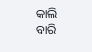କାଲି
ବାରି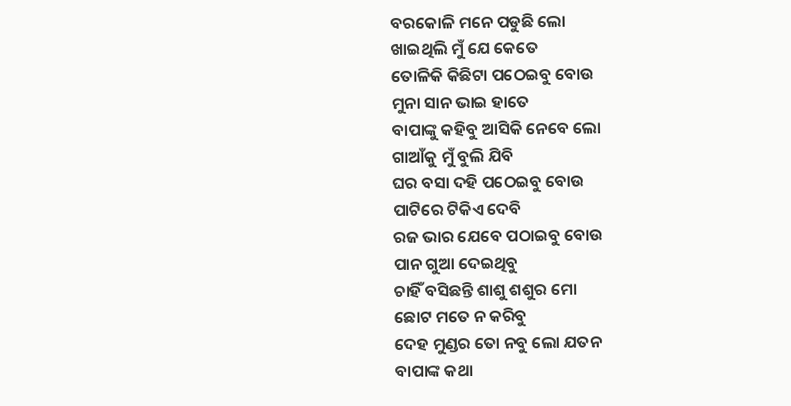ବରକୋଳି ମନେ ପଡୁଛି ଲୋ
ଖାଇଥିଲି ମୁଁ ଯେ କେତେ
ତୋଳିକି କିଛିଟା ପଠେଇବୁ ବୋଉ
ମୁନା ସାନ ଭାଇ ହାତେ
ବାପାଙ୍କୁ କହିବୁ ଆସିକି ନେବେ ଲୋ
ଗାଆଁକୁ ମୁଁ ବୁଲି ଯିବି
ଘର ବସା ଦହି ପଠେଇବୁ ବୋଉ
ପାଟିରେ ଟିକିଏ ଦେବି
ରଜ ଭାର ଯେବେ ପଠାଇବୁ ବୋଉ
ପାନ ଗୁଆ ଦେଇଥିବୁ
ଚାହିଁ ବସିଛନ୍ତି ଶାଶୁ ଶଶୁର ମୋ
ଛୋଟ ମତେ ନ କରିବୁ
ଦେହ ମୁଣ୍ଡର ତୋ ନବୁ ଲୋ ଯତନ
ବାପାଙ୍କ କଥା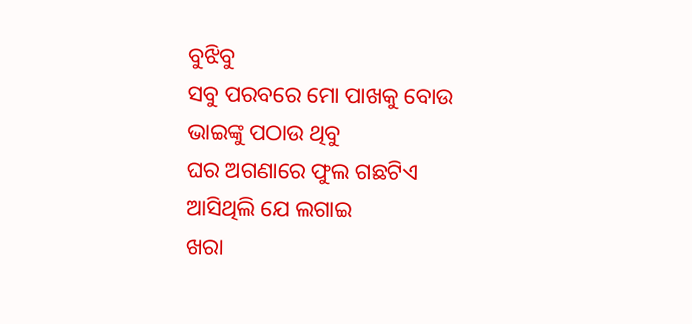ବୁଝିବୁ
ସବୁ ପରବରେ ମୋ ପାଖକୁ ବୋଉ
ଭାଇଙ୍କୁ ପଠାଉ ଥିବୁ
ଘର ଅଗଣାରେ ଫୁଲ ଗଛଟିଏ
ଆସିଥିଲି ଯେ ଲଗାଇ
ଖରା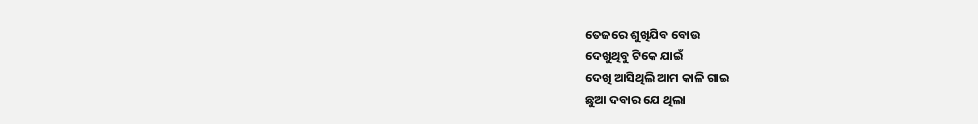ତେଜରେ ଶୁଖିଯିବ ବୋଉ
ଦେଖୁଥିବୁ ଟିକେ ଯାଇଁ
ଦେଖି ଆସିଥିଲି ଆମ କାଳି ଗାଇ
ଛୁଆ ଦବାର ଯେ ଥିଲା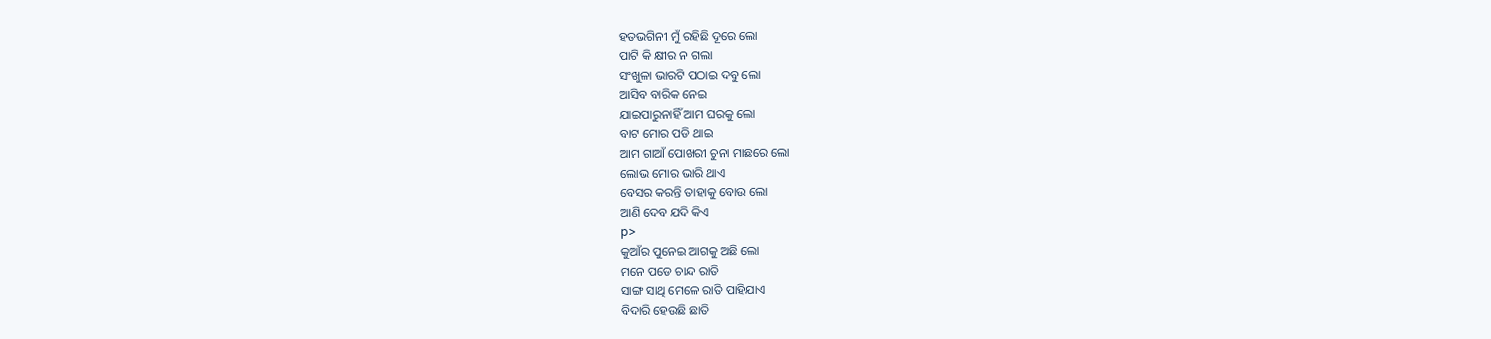ହତଭଗିନୀ ମୁଁ ରହିଛି ଦୂରେ ଲୋ
ପାଟି କି କ୍ଷୀର ନ ଗଲା
ସଂଖୁଳା ଭାରଟି ପଠାଇ ଦବୁ ଲୋ
ଆସିବ ବାରିକ ନେଇ
ଯାଇପାରୁନାହିଁ ଆମ ଘରକୁ ଲୋ
ବାଟ ମୋର ପଡି ଥାଇ
ଆମ ଗାଆଁ ପୋଖରୀ ଚୁନା ମାଛରେ ଲୋ
ଲୋଭ ମୋର ଭାରି ଥାଏ
ବେସର କରନ୍ତି ତାହାକୁ ବୋଉ ଲୋ
ଆଣି ଦେବ ଯଦି କିଏ
p>
କୁଆଁର ପୁନେଇ ଆଗକୁ ଅଛି ଲୋ
ମନେ ପଡେ ଚାନ୍ଦ ରାତି
ସାଙ୍ଗ ସାଥି ମେଳେ ରାତି ପାହିଯାଏ
ବିଦାରି ହେଉଛି ଛାତି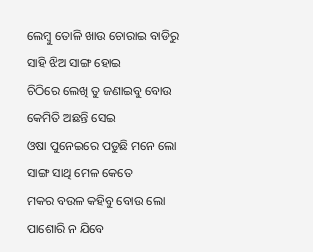ଲେମ୍ବୁ ତୋଳି ଖାଉ ଚୋରାଇ ବାଡିରୁ
ସାହି ଝିଅ ସାଙ୍ଗ ହୋଇ
ଚିଠିରେ ଲେଖି ତୁ ଜଣାଇବୁ ବୋଉ
କେମିତି ଅଛନ୍ତି ସେଇ
ଓଷା ପୁନେଇରେ ପଡୁଛି ମନେ ଲୋ
ସାଙ୍ଗ ସାଥି ମେଳ କେତେ
ମକର ବଉଳ କହିବୁ ବୋଉ ଲୋ
ପାଶୋରି ନ ଯିବେ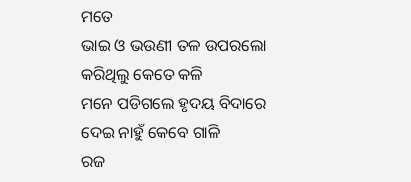ମତେ
ଭାଇ ଓ ଭଉଣୀ ତଳ ଉପରଲୋ
କରିଥିଲୁ କେତେ କଳି
ମନେ ପଡିଗଲେ ହୃଦୟ ବିଦାରେ
ଦେଇ ନାହୁଁ କେବେ ଗାଳି
ରଜ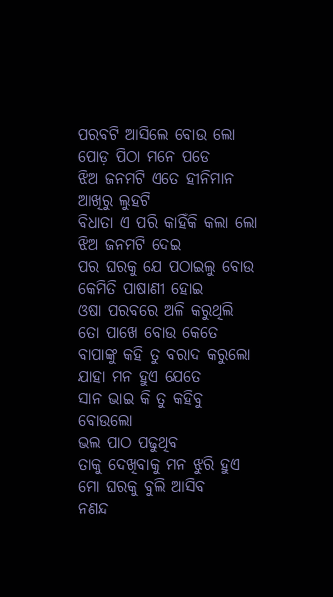ପରବଟି ଆସିଲେ ବୋଉ ଲୋ
ପୋଡ଼ ପିଠା ମନେ ପଡେ
ଝିଅ ଜନମଟି ଏତେ ହୀନିମାନ
ଆଖିରୁ ଲୁହଟି
ବିଧାତା ଏ ପରି କାହିଁକି କଲା ଲୋ
ଝିଅ ଜନମଟି ଦେଇ
ପର ଘରକୁ ଯେ ପଠାଇଲୁ ବୋଉ
କେମିତି ପାଷାଣୀ ହୋଇ
ଓଷା ପରବରେ ଅଳି କରୁଥିଲି
ତୋ ପାଖେ ବୋଉ କେତେ
ବାପାଙ୍କୁ କହି ତୁ ବରାଦ କରୁଲୋ
ଯାହା ମନ ହୁଏ ଯେତେ
ସାନ ଭାଇ କି ତୁ କହିବୁ ବୋଉଲୋ
ଭଲ ପାଠ ପଢୁଥିବ
ତାକୁ ଦେଖିବାକୁ ମନ ଝୁରି ହୁଏ
ମୋ ଘରକୁ ବୁଲି ଆସିବ
ନଣନ୍ଦ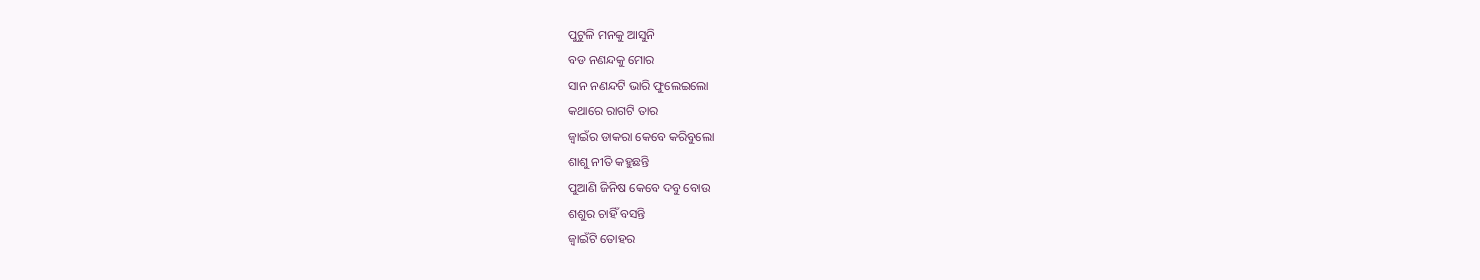ପୁଟୁଳି ମନକୁ ଆସୁନି
ବଡ ନଣନ୍ଦକୁ ମୋର
ସାନ ନଣନ୍ଦଟି ଭାରି ଫୁଲେଇଲୋ
କଥାରେ ରାଗଟି ତାର
ଜ୍ବାଇଁର ଡାକରା କେବେ କରିବୁଲୋ
ଶାଶୁ ନୀତି କହୁଛନ୍ତି
ପୁଆଣି ଜିନିଷ କେବେ ଦବୁ ବୋଉ
ଶଶୁର ଚାହିଁ ବସନ୍ତି
ଜ୍ବାଇଁଟି ତୋହର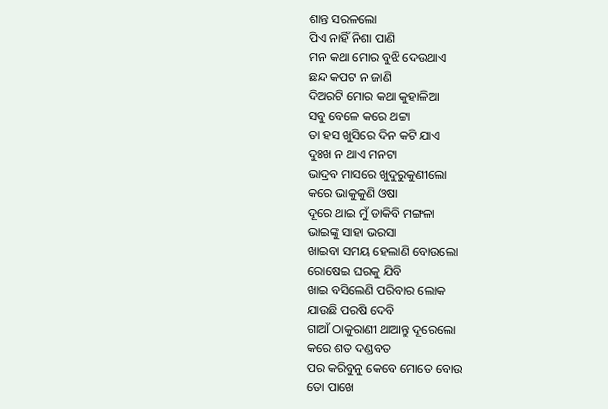ଶାନ୍ତ ସରଳଲୋ
ପିଏ ନାହିଁ ନିଶା ପାଣି
ମନ କଥା ମୋର ବୁଝି ଦେଉଥାଏ
ଛନ୍ଦ କପଟ ନ ଜାଣି
ଦିଅରଟି ମୋର କଥା କୁହାଳିଆ
ସବୁ ବେଳେ କରେ ଥଟ୍ଟା
ତା ହସ ଖୁସିରେ ଦିନ କଟି ଯାଏ
ଦୁଃଖ ନ ଥାଏ ମନଟା
ଭାଦ୍ରବ ମାସରେ ଖୁଦୁରୁକୁଣୀଲୋ
କରେ ଭାକୁକୁଣି ଓଷା
ଦୂରେ ଥାଇ ମୁଁ ଡାକିବି ମଙ୍ଗଳା
ଭାଇଙ୍କୁ ସାହା ଭରସା
ଖାଇବା ସମୟ ହେଲାଣି ବୋଉଲୋ
ରୋଷେଇ ଘରକୁ ଯିବି
ଖାଇ ବସିଲେଣି ପରିବାର ଲୋକ
ଯାଉଛି ପରଷି ଦେବି
ଗାଆଁ ଠାକୁରାଣୀ ଥାଆନ୍ତୁ ଦୂରେଲୋ
କରେ ଶତ ଦଣ୍ଡବତ
ପର କରିବୁନୁ କେବେ ମୋତେ ବୋଉ
ତୋ ପାଖେ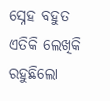ସ୍ନେହ ବହୁତ
ଏତିକି ଲେଖିକି ରହୁଛିଲୋ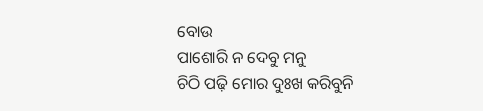ବୋଉ
ପାଶୋରି ନ ଦେବୁ ମନୁ
ଚିଠି ପଢ଼ି ମୋର ଦୁଃଖ କରିବୁନି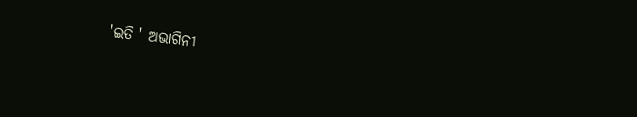'ଇତି ' ଅଭାଗିନୀ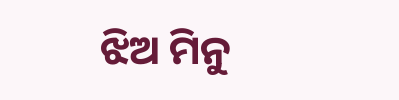ଝିଅ ମିନୁ